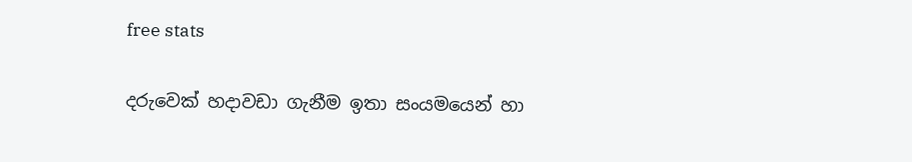free stats

දරුවෙක් හදාවඩා ගැනීම ඉතා සංයමයෙන් හා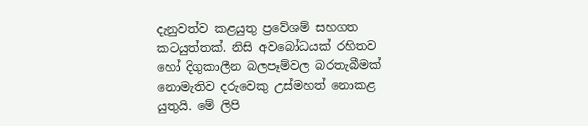දැනුවත්ව කළයුතු ප්‍රවේශම් සහගත කටයුත්තක්. නිසි අවබෝධයක් රහිතව හෝ දිගුකාලීන බලපෑම්වල බරතැබීමක් නොමැතිව දරුවෙකු උස්මහත් නොකළ යුතුයි. මේ ලිපි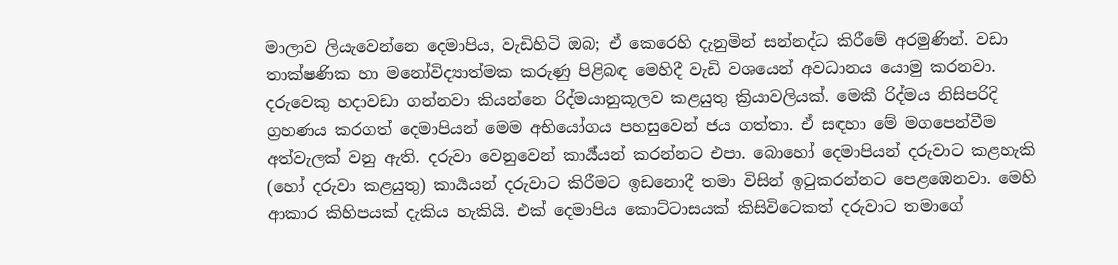මාලාව ලියැවෙන්නෙ දෙමාපිය, වැඩිහිටි ඔබ; ඒ කෙරෙහි දැනුමින් සන්නද්ධ කිරීමේ අරමුණින්. වඩා තාක්ෂණික හා මනෝවිද්‍යාත්මක කරුණු පිළිබඳ මෙහිදී වැඩි වශයෙන් අවධානය යොමු කරනවා. දරුවෙකු හදාවඩා ගන්නවා කියන්නෙ රිද්මයානුකූලව කළයුතු ක්‍රියාවලියක්. මෙකී රිද්මය නිසිපරිදි ග්‍රහණය කරගත් දෙමාපියන් මෙම අභියෝගය පහසුවෙන් ජය ගත්තා. ඒ සඳහා මේ මගපෙන්වීම අත්වැලක් වනු ඇති. දරුවා වෙනුවෙන් කාර්‍ය්යන් කරන්නට එපා. බොහෝ දෙමාපියන් දරුවාට කළහැකි (හෝ දරුවා කළයුතු) කාර්‍යයන් දරුවාට කිරීමට ඉඩනොදී තමා විසින් ඉටුකරන්නට පෙළඹෙනවා. මෙහි ආකාර කිහිපයක් දැකිය හැකියි. එක් දෙමාපිය කොට්ටාසයක් කිසිවිටෙකත් දරුවාට තමාගේ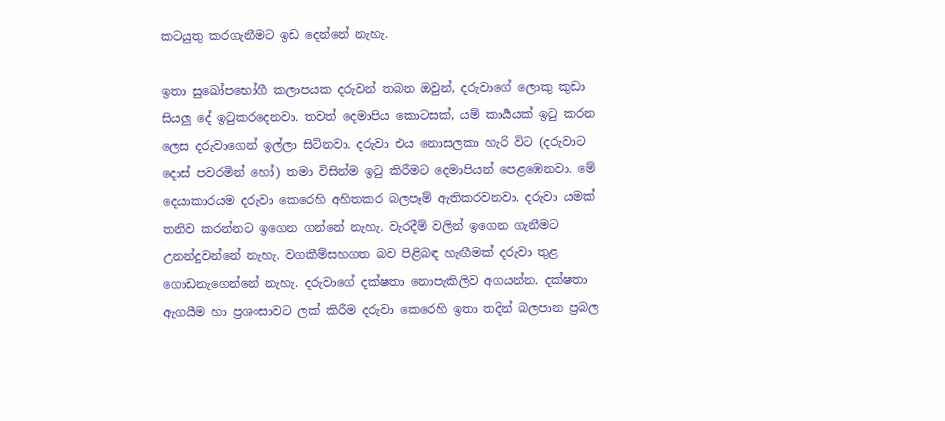කටයුතු කරගැනීමට ඉඩ දෙන්නේ නැහැ.

ඉතා සුඛෝපභෝගී කලාපයක දරුවන් තබන ඔවුන්, දරුවාගේ ලොකු කුඩා සියලු දේ ඉටුකරදෙනවා. තවත් දෙමාපිය කොටසක්, යම් කාර්‍යයක් ඉටු කරන ලෙස දරුවාගෙන් ඉල්ලා සිටිනවා. දරුවා එය නොසලකා හැරි විට (දරුවාට දොස් පවරමින් හෝ) තමා විසින්ම ඉටු කිරීමට දෙමාපියන් පෙළඹෙනවා. මේ දෙයාකාරයම දරුවා කෙරෙහි අහිතකර බලපෑම් ඇතිකරවනවා. දරුවා යමක් තනිව කරන්නට ඉගෙන ගන්නේ නැහැ. වැරදීම් වලින් ඉගෙන ගැනීමට උනන්දුවන්නේ නැහැ. වගකීම්සහගත බව පිළිබඳ හැඟීමක් දරුවා තුළ ගොඩනැගෙන්නේ නැහැ. දරුවාගේ දක්ෂතා නොපැකිලිව අගයන්න. දක්ෂතා ඇගයීම හා ප්‍රශංසාවට ලක් කිරීම දරුවා කෙරෙහි ඉතා තදින් බලපාන ප්‍රබල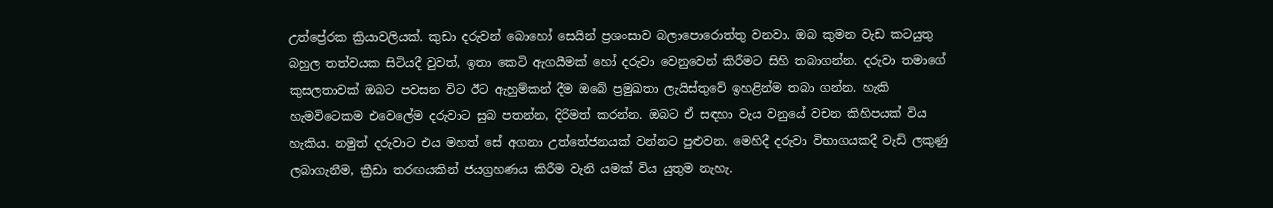උත්ප්‍රේරක ක්‍රියාවලියක්. කුඩා දරුවන් බොහෝ සෙයින් ප්‍රශංසාව බලාපොරොත්තු වනවා. ඔබ කුමන වැඩ කටයුතු බහුල තත්වයක සිටියදී වුවත්, ඉතා කෙටි ඇගයීමක් හෝ දරුවා වෙනුවෙන් කිරීමට සිහි තබාගන්න. දරුවා තමාගේ කුසලතාවක් ඔබට පවසන විට ඊට ඇහුම්කන් දීම ඔබේ ප්‍රමුඛතා ලැයිස්තුවේ ඉහළින්ම තබා ගන්න. හැකි හැමවිටෙකම එවෙලේම දරුවාට සුබ පතන්න, දිරිමත් කරන්න. ඔබට ඒ සඳහා වැය වනුයේ වචන කිහිපයක් විය හැකිය. නමුත් දරුවාට එය මහත් සේ අගනා උත්තේජනයක් වන්නට පුළුවන. මෙහිදී දරුවා විභාගයකදී වැඩි ලකුණු ලබාගැනීම, ක්‍රීඩා තරඟයකින් ජයග්‍රහණය කිරීම වැනි යමක් විය යුතුම නැහැ.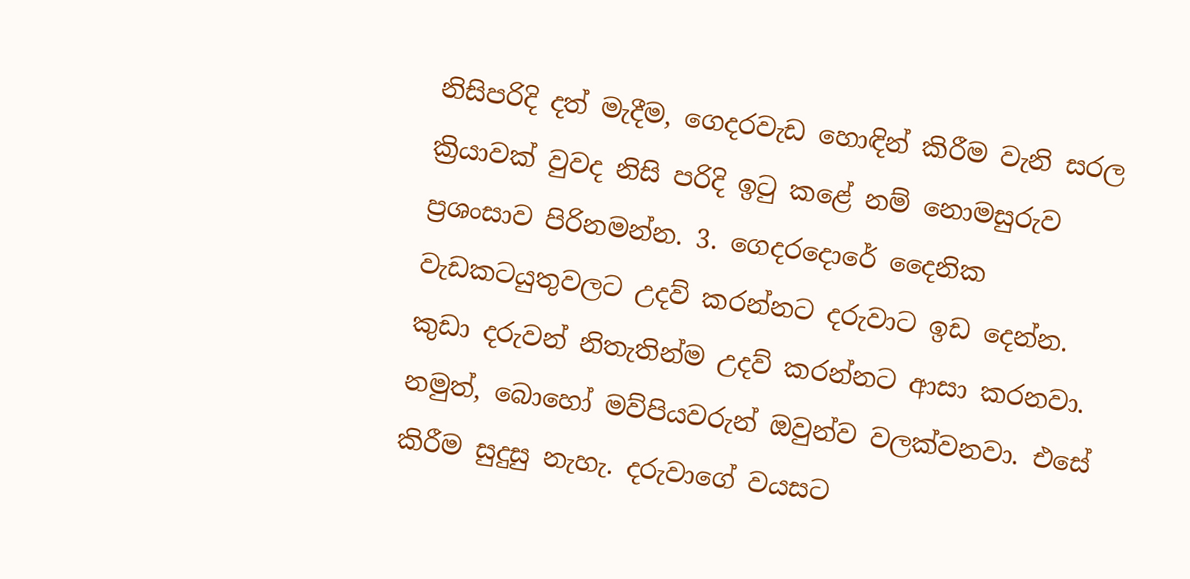නිසිපරිදි දත් මැදීම, ගෙදරවැඩ හොඳින් කිරීම වැනි සරල ක්‍රියාවක් වුවද නිසි පරිදි ඉටු කළේ නම් නොමසුරුව ප්‍රශංසාව පිරිනමන්න. 3. ගෙදරදොරේ දෛනික වැඩකටයුතුවලට උදව් කරන්නට දරුවාට ඉඩ දෙන්න. කුඩා දරුවන් නිතැතින්ම උදව් කරන්නට ආසා කරනවා. නමුත්, බොහෝ මව්පියවරුන් ඔවුන්ව වලක්වනවා. එසේ කිරීම සුදුසු නැහැ. දරුවාගේ වයසට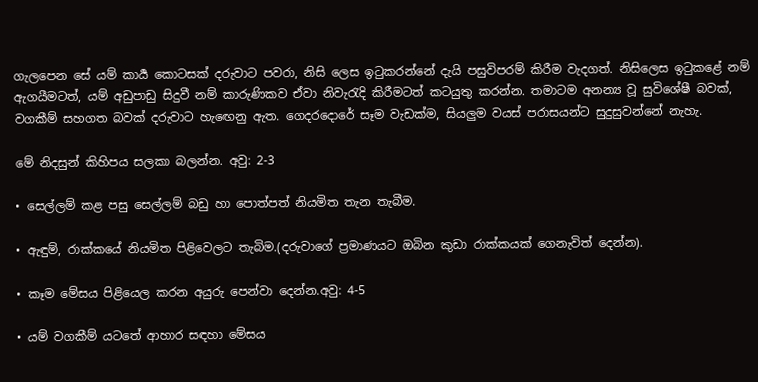ගැලපෙන සේ යම් කාර්‍ය කොටසක් දරුවාට පවරා, නිසි ලෙස ඉටුකරන්නේ දැයි පසුවිපරම් කිරීම වැදගත්. නිසිලෙස ඉටුකළේ නම් ඇගයීමටත්, යම් අඩුපාඩු සිදුවී නම් කාරුණිකව ඒවා නිවැරැදි කිරීමටත් කටයුතු කරන්න. තමාටම අනන්‍ය වූ සුවිශේෂී බවක්, වගකීම් සහගත බවක් දරුවාට හැඟෙනු ඇත. ගෙදරදොරේ සෑම වැඩක්ම, සියලුම වයස් පරාසයන්ට සුදුසුවන්නේ නැහැ.

මේ නිදසුන් කිහිපය සලකා බලන්න. අවු: 2-3

• සෙල්ලම් කළ පසු සෙල්ලම් බඩු හා පොත්පත් නියමිත තැන තැබීම.

• ඇඳුම්, රාක්කයේ නියමිත පිළිවෙලට තැබිම.(දරුවාගේ ප්‍රමාණයට ඔබින කුඩා රාක්කයක් ගෙනැවිත් දෙන්න).

• කෑම මේසය පිළියෙල කරන අයුරු පෙන්වා දෙන්න.අවු: 4-5

• යම් වගකීම් යටතේ ආහාර සඳහා මේසය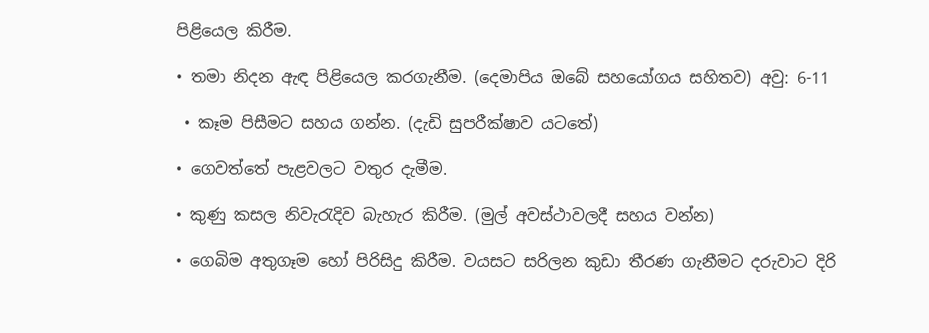පිළියෙල කිරීම.

• තමා නිදන ඇඳ පිළියෙල කරගැනීම. (දෙමාපිය ඔබේ සහයෝගය සහිතව) අවු: 6-11

 • කෑම පිසීමට සහය ගන්න. (දැඩි සුපරීක්ෂාව යටතේ)

• ගෙවත්තේ පැළවලට වතුර දැමීම.

• කුණු කසල නිවැරැදිව බැහැර කිරීම. (මුල් අවස්ථාවලදී සහය වන්න)

• ගෙබිම අතුගෑම හෝ පිරිසිදු කිරීම. වයසට සරිලන කුඩා තීරණ ගැනීමට දරුවාට දිරි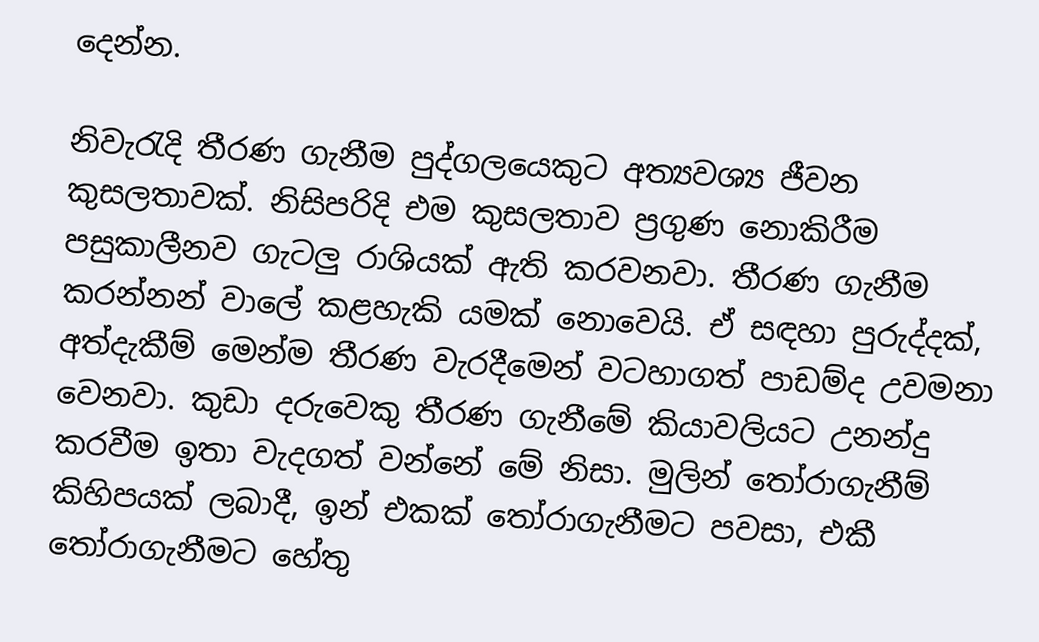දෙන්න.

නිවැරැදි තීරණ ගැනීම පුද්ගලයෙකුට අත්‍යවශ්‍ය ජීවන කුසලතාවක්. නිසිපරිදි එම කුසලතාව ප්‍රගුණ නොකිරීම පසුකාලීනව ගැටලු රාශියක් ඇති කරවනවා. තීරණ ගැනීම කරන්නන් වාලේ කළහැකි යමක් නොවෙයි. ඒ සඳහා පුරුද්දක්, අත්දැකීම් මෙන්ම තීරණ වැරදීමෙන් වටහාගත් පාඩම්ද උවමනා වෙනවා. කුඩා දරුවෙකු තීරණ ගැනීමේ කියාවලියට උනන්දු කරවීම ඉතා වැදගත් වන්නේ මේ නිසා. මුලින් තෝරාගැනීම් කිහිපයක් ලබාදී, ඉන් එකක් තෝරාගැනීමට පවසා, එකී තෝරාගැනීමට හේතු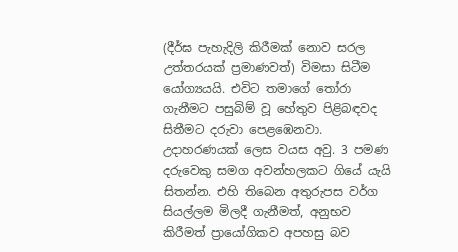(දීර්ඝ පැහැදිලි කිරීමක් නොව සරල උත්තරයක් ප්‍රමාණවත්) විමසා සිටීම යෝග්‍යයයි. එවිට තමාගේ තෝරා ගැනීමට පසුබිම් වූ හේතුව පිළිබඳවද සිතීමට දරුවා පෙළඹෙනවා. උදාහරණයක් ලෙස වයස අවු. 3 පමණ දරුවෙකු සමග අවන්හලකට ගියේ යැයි සිතන්න. එහි තිබෙන අතුරුපස වර්ග සියල්ලම මිලදී ගැනීමත්, අනුභව කිරීමත් ප්‍රායෝගිකව අපහසු බව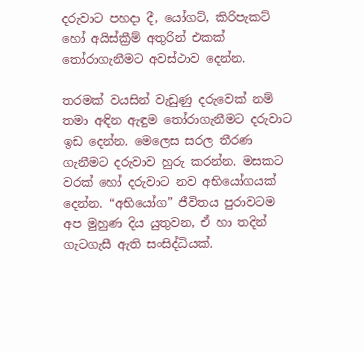දරුවාට පහදා දී, යෝගට්, කිරිපැකට් හෝ අයිස්ක්‍රීම් අතුරින් එකක් තෝරාගැනීමට අවස්ථාව දෙන්න.

තරමක් වයසින් වැඩුණු දරුවෙක් නම් තමා අඳින ඇඳුම තෝරාගැනීමට දරුවාට ඉඩ දෙන්න. මෙලෙස සරල තීරණ ගැනීමට දරුවාව හුරු කරන්න. මසකට වරක් හෝ දරුවාට නව අභියෝගයක් දෙන්න. “අභියෝග” ජීවිතය පුරාවටම අප මුහුණ දිය යුතුවන, ඒ හා තදින් ගැටගැසී ඇති සංසිද්ධියක්.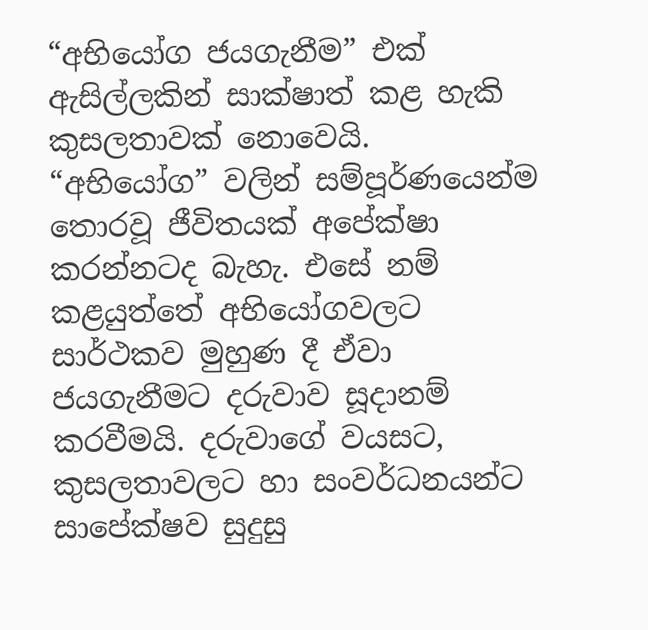“අභියෝග ජයගැනීම” එක් ඇසිල්ලකින් සාක්ෂාත් කළ හැකි කුසලතාවක් නොවෙයි. “අභියෝග” වලින් සම්පූර්ණයෙන්ම තොරවූ ජීවිතයක් අපේක්ෂා කරන්නටද බැහැ. එසේ නම් කළයුත්තේ අභියෝගවලට සාර්ථකව මුහුණ දී ඒවා ජයගැනීමට දරුවාව සූදානම් කරවීමයි. දරුවාගේ වයසට, කුසලතාවලට හා සංවර්ධනයන්ට සාපේක්ෂව සුදුසු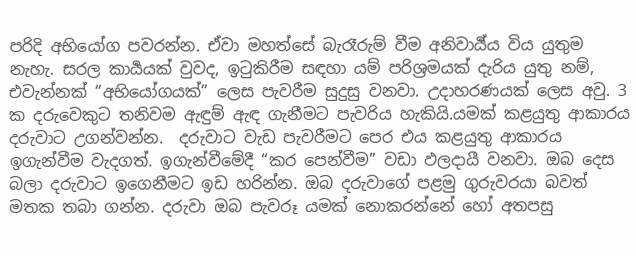පරිදි අභියෝග පවරන්න. ඒවා මහත්සේ බැරෑරුම් වීම අනිවාර්‍ය්ය විය යුතුම නැහැ. සරල කාර්‍යයක් වුවද, ඉටුකිරීම සඳහා යම් පරිශ්‍රමයක් දැරිය යුතු නම්, එවැන්නක් “අභියෝගයක්” ලෙස පැවරීම සුදුසු වනවා. උදාහරණයක් ලෙස අවු. 3 ක දරුවෙකුට තනිවම ඇඳුම් ඇඳ ගැනීමට පැවරිය හැකියි.යමක් කළයුතු ආකාරය දරුවාට උගන්වන්න.  දරුවාට වැඩ පැවරීමට පෙර එය කළයුතු ආකාරය ඉගැන්වීම වැදගත්. ඉගැන්වීමේදී “කර පෙන්වීම” වඩා ඵලදායී වනවා. ඔබ දෙස බලා දරුවාට ඉගෙනීමට ඉඩ හරින්න. ඔබ දරුවාගේ පළමු ගුරුවරයා බවත් මතක තබා ගන්න. දරුවා ඔබ පැවරූ යමක් නොකරන්නේ හෝ අතපසු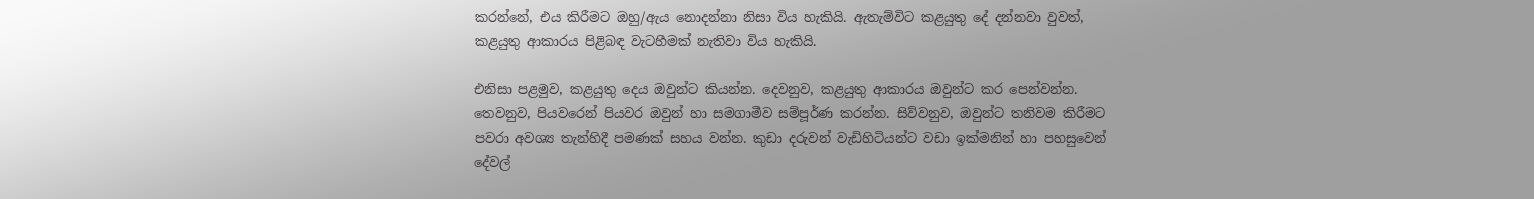කරන්නේ, එය කිරීමට ඔහු/ඇය නොදන්නා නිසා විය හැකියි. ඇතැම්විට කළයුතු දේ දන්නවා වුවත්, කළයුතු ආකාරය පිළිබඳ වැටහීමක් නැතිවා විය හැකියි.

එනිසා පළමුව, කළයුතු දෙය ඔවුන්ට කියන්න. දෙවනුව, කළයුතු ආකාරය ඔවුන්ට කර පෙන්වන්න. තෙවනුව, පියවරෙන් පියවර ඔවුන් හා සමගාමීව සම්පූර්ණ කරන්න. සිව්වනුව, ඔවුන්ට තනිවම කිරීමට පවරා අවශ්‍ය තැන්හිදී පමණක් සහය වන්න. කුඩා දරුවන් වැඩිහිටියන්ට වඩා ඉක්මනින් හා පහසුවෙන් දේවල්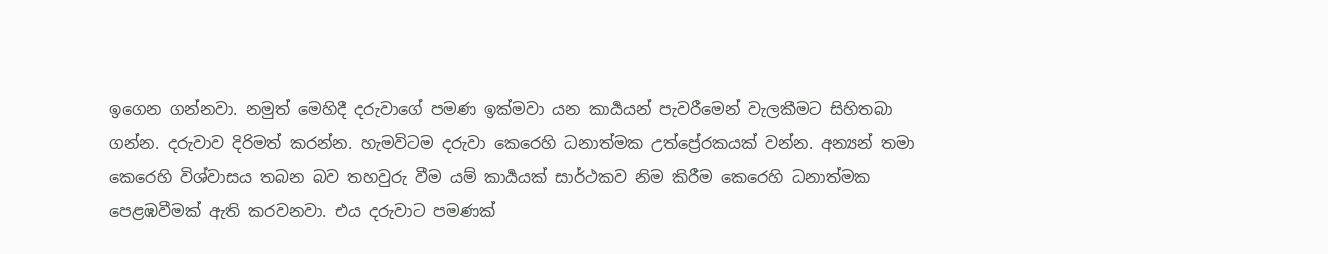ඉගෙන ගන්නවා. නමුත් මෙහිදී දරුවාගේ පමණ ඉක්මවා යන කාර්‍යයන් පැවරීමෙන් වැලකීමට සිහිතබා ගන්න. දරුවාව දිරිමත් කරන්න. හැමවිටම දරුවා කෙරෙහි ධනාත්මක උත්ප්‍රේරකයක් වන්න. අන්‍යන් තමා කෙරෙහි විශ්වාසය තබන බව තහවුරු වීම යම් කාර්‍යයක් සාර්ථකව නිම කිරීම කෙරෙහි ධනාත්මක පෙළඹවීමක් ඇති කරවනවා. එය දරුවාට පමණක්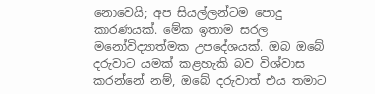නොවෙයි; අප සියල්ලන්ටම පොදු කාරණයක්. මේක ඉතාම සරල මනෝවිද්‍යාත්මක උපදේශයක්. ඔබ ඔබේ දරුවාට යමක් කළහැකි බව විශ්වාස කරන්නේ නම්, ඔබේ දරුවාත් එය තමාට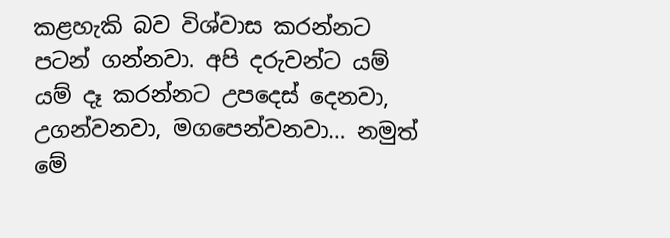කළහැකි බව විශ්වාස කරන්නට පටන් ගන්නවා. අපි දරුවන්ට යම් යම් දෑ කරන්නට උපදෙස් දෙනවා, උගන්වනවා, මගපෙන්වනවා… නමුත් මේ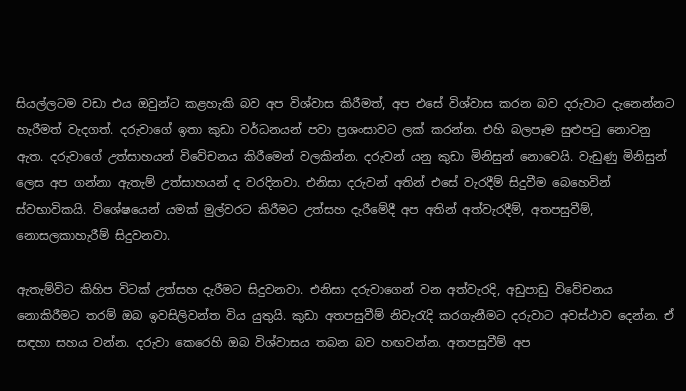සියල්ලටම වඩා එය ඔවුන්ට කළහැකි බව අප විශ්වාස කිරීමත්, අප එසේ විශ්වාස කරන බව දරුවාට දැනෙන්නට හැරීමත් වැදගත්. දරුවාගේ ඉතා කුඩා වර්ධනයන් පවා ප්‍රශංසාවට ලක් කරන්න. එහි බලපෑම සුළුපටු නොවනු ඇත. දරුවාගේ උත්සාහයන් විවේචනය කිරීමෙන් වලකින්න. දරුවන් යනු කුඩා මිනිසුන් නොවෙයි. වැඩුණු මිනිසුන් ලෙස අප ගන්නා ඇතැම් උත්සාහයන් ද වරදිනවා. එනිසා දරුවන් අතින් එසේ වැරදීම් සිදුවීම බෙහෙවින් ස්වභාවිකයි. විශේෂයෙන් යමක් මුල්වරට කිරීමට උත්සහ දැරීමේදී අප අතින් අත්වැරදීම්, අතපසුවීම්, නොසලකාහැරීම් සිදුවනවා.

ඇතැම්විට කිහිප විටක් උත්සහ දැරීමට සිදුවනවා. එනිසා දරුවාගෙන් වන අත්වැරදි, අඩුපාඩු විවේචනය නොකිරීමට තරම් ඔබ ඉවසිලිවන්ත විය යුතුයි. කුඩා අතපසුවීම් නිවැරැදි කරගැනීමට දරුවාට අවස්ථාව දෙන්න. ඒ සඳහා සහය වන්න. දරුවා කෙරෙහි ඔබ විශ්වාසය තබන බව හඟවන්න. අතපසුවීම් අප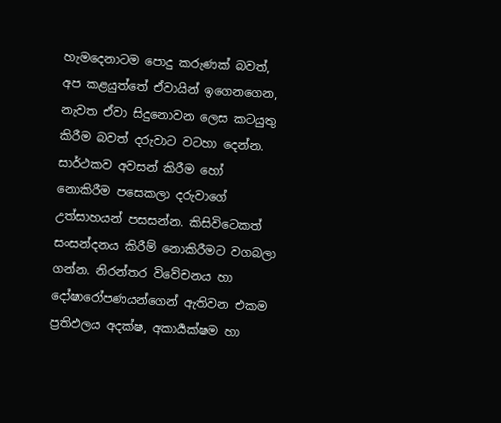හැමදෙනාටම පොදු කරුණක් බවත්, අප කළයුත්තේ ඒවායින් ඉගෙනගෙන, නැවත ඒවා සිදුනොවන ලෙස කටයුතු කිරීම බවත් දරුවාට වටහා දෙන්න. සාර්ථකව අවසන් කිරීම හෝ නොකිරීම පසෙකලා දරුවාගේ උත්සාහයන් පසසන්න. කිසිවිටෙකත් සංසන්දනය කිරීම් නොකිරීමට වගබලා ගන්න. නිරන්තර විවේචනය හා දෝෂාරෝපණයන්ගෙන් ඇතිවන එකම ප්‍රතිඵලය අදක්ෂ, අකාර්‍යක්ෂම හා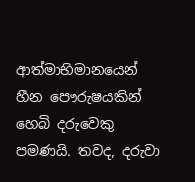ආත්මාභිමානයෙන් හීන පෞරුෂයකින් හෙබි දරුවෙකු පමණයි. තවද, දරුවා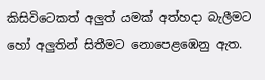කිසිවිටෙකත් අලුත් යමක් අත්හදා බැලීමට හෝ අලුතින් සිතීමට නොපෙළඹෙනු ඇත.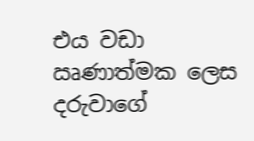එය වඩා ඍණාත්මක ලෙස දරුවාගේ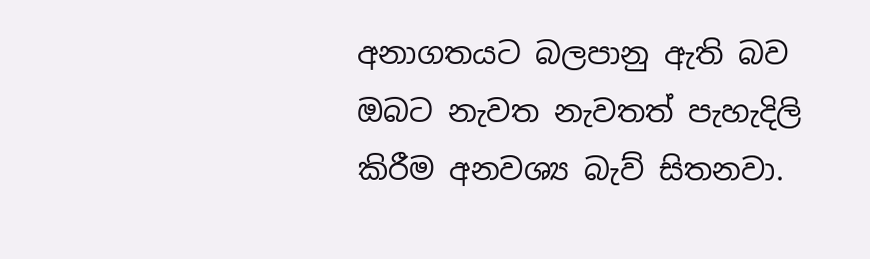අනාගතයට බලපානු ඇති බව ඔබට නැවත නැවතත් පැහැදිලි කිරීම අනවශ්‍ය බැව් සිතනවා.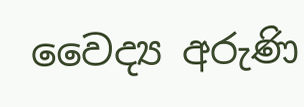වෛද්‍ය අරුණි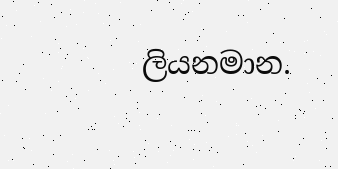ලියනමාන.